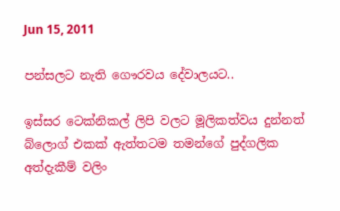Jun 15, 2011

පන්සලට නැති ගෞරවය දේවාලයට..

ඉස්සර ටෙක්නිකල් ලිපි වලට මූලිකත්වය දුන්නත් බ්ලොග් එකක් ඇත්තටම තමන්ගේ පුද්ගලික අත්දැකීම් වලිං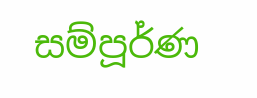සම්පූර්ණ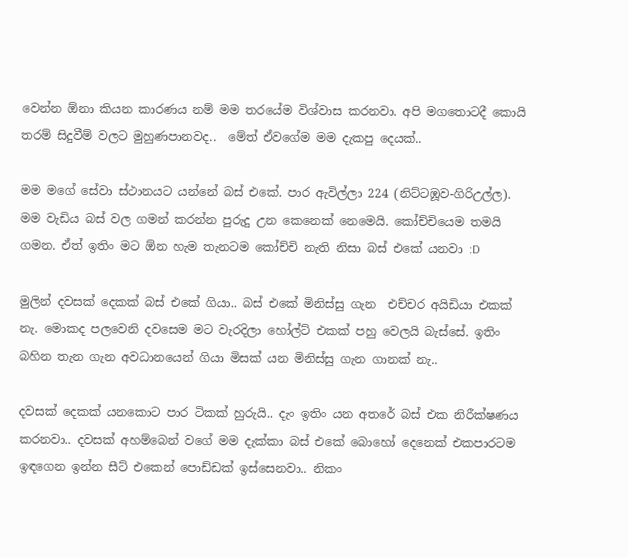වෙන්න ඕනා කියන කාරණය නම් මම තරයේම විශ්වාස කරනවා. අපි මගතොටදී කොයි තරම් සිදුවීම් වලට මුහුණපානවද..  මේත් ඒවගේම මම දැකපු දෙයක්..

මම මගේ සේවා ස්ථානයට යන්නේ බස් එකේ. පාර ඇවිල්ලා 224 (නිට්ටඹූව-ගිරිඋල්ල).  මම වැඩිය බස් වල ගමන් කරන්න පුරුදු උන කෙනෙක් නෙමෙයි. කෝච්චියෙම තමයි ගමන. ඒත් ඉතිං මට ඕන හැම තැනටම කෝච්චි නැති නිසා බස් එකේ යනවා :D

මුලින් දවසක් දෙකක් බස් එකේ ගියා.. බස් එකේ මිනිස්සු ගැන  එච්චර අයිඩියා එකක් නැ. මොකද පලවෙනි දවසෙම මට වැරදිලා හෝල්ට් එකක් පහු වෙලයි බැස්සේ. ඉතිං බහින තැන ගැන අවධානයෙන් ගියා මිසක් යන මිනිස්සු ගැන ගානක් නැ..

දවසක් දෙකක් යනකො‍‍ට පාර ටිකක් හුරුයි.. දැං ඉතිං යන අතරේ බස් එක නිරීක්ෂණය කරනවා.. දවසක් අහම්බෙන් වගේ මම දැක්කා බස් එකේ බොහෝ දෙනෙක් එකපාරටම ඉඳගෙන ඉන්න සීට් එකෙන් පොඩ්ඩක් ඉස්සෙනවා.. නිකං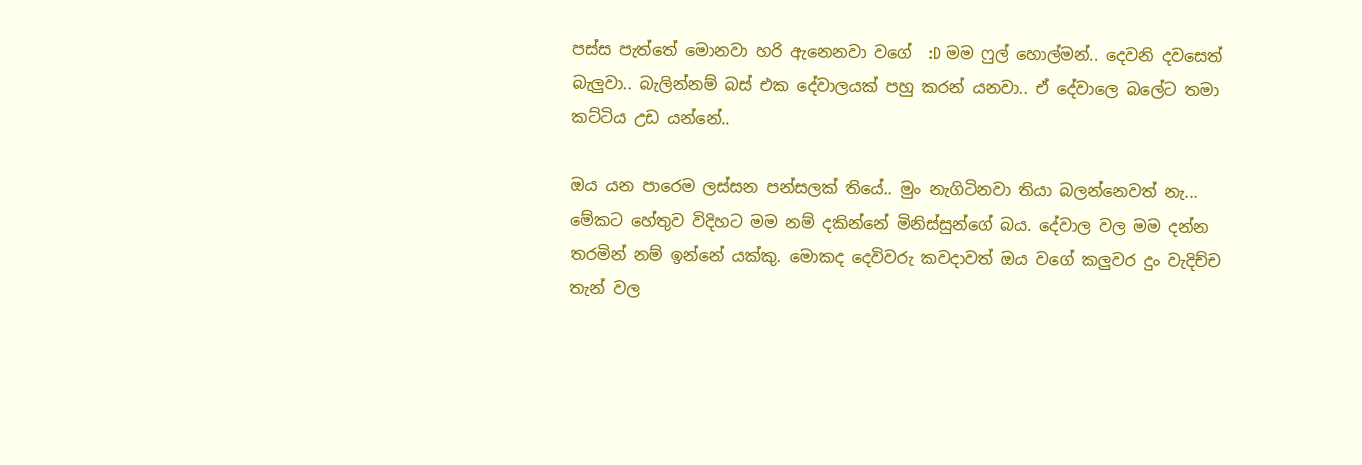පස්ස පැත්තේ ‍මොනවා හරි ඇනෙනවා වගේ  :D මම ෆුල් හොල්මන්.. දෙවනි දවසෙත් බැලුවා.. බැලින්නම් බස් එක දේවාලයක් පහු කරන් යනවා.. ඒ දේවාලෙ බලේට තමා  කට්ටිය උඩ යන්නේ..

ඔය යන පාරෙම ලස්සන පන්සලක් තියේ.. මුං නැගිටිනවා තියා බලන්නෙවත් නැ... මේකට හේතුව විදිහට මම නම් දකින්නේ මිනිස්සුන්ගේ බය. දේවාල වල මම දන්න තරමින් නම් ඉන්නේ යක්කු. මොක‍ද දෙවිවරු කවදාවත් ඔය වගේ කලුවර දුං වැදිච්ච තැන් වල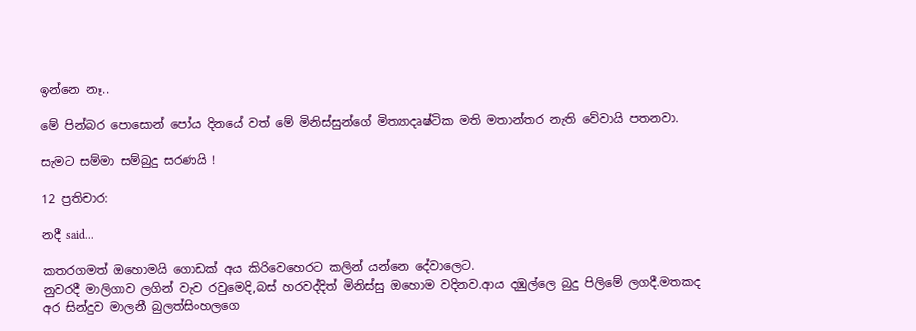ඉන්නෙ නෑ..

මේ පින්බර පොසොන් පෝය දිනයේ වත් මේ මිනිස්සුන්ගේ මිත්‍යාදෘෂ්ටික මති මතාන්තර නැති වේවායි පතනවා.

සැමට සම්මා සම්බුදු සරණයි !

12 ප්‍රතිචාර:

නදී said...

කතරගමත් ඔහොමයි ගොඩක් අය කිරිවෙහෙරට කලින් යන්නෙ දේවාලෙට.
නුවරදී මාලිගාව ලගින් වැව රවුමෙදි,බස් හරවද්දිත් මිනිස්සු ඔහොම වදිනව.ආය දඹුල්ලෙ බුදු පිලිමේ ලගදී.මතකද අර සින්දුව මාලනී බුලත්සිංහලගෙ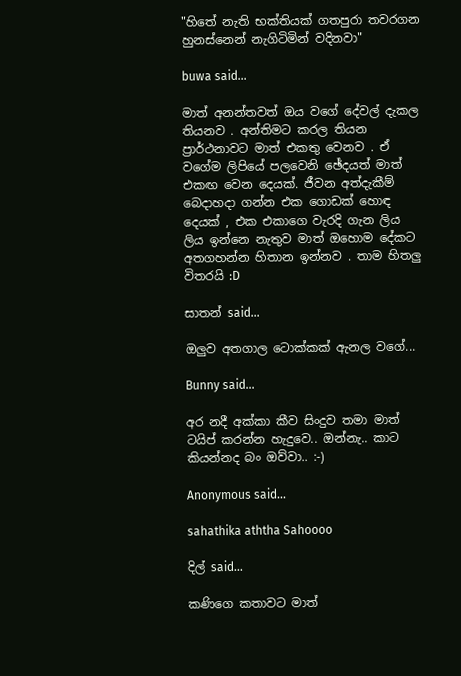"හිතේ නැති භක්තියක් ගතපුරා තවරගන
හුනස්නෙන් නැගිටිමින් වදිනවා"

buwa said...

මාත් අනන්තවත් ඔය වගේ දේවල් දැකල තියනව . අන්තිමට කරල තියන ප්‍රාර්ථනාවට මාත් එකතු වෙනව . ඒ වගේම ලිපියේ පලවෙනි ඡේදයත් මාත් එකඟ වෙන දෙයක්. ජීවන අත්දැකීම් බෙදාහදා ගන්න එක ගොඩක් හොඳ දෙයක් , එක එකාගෙ වැරදි ගැන ලිය ලිය ඉන්නෙ නැතුව මාත් ඔහොම දේකට අතගහන්න හිතාන ඉන්නව . තාම හිතලු විතරයි :D

සාතන් said...

ඔලුව අතගාල ටොක්කක් ඇනල වගේ...

Bunny said...

අර නදී අක්කා කීව සිංදුව තමා මාත් ටයිප් කරන්න හැදුවෙ.. ඔන්නැ.. කාට කියන්නද බං ඔව්වා.. :-)

Anonymous said...

sahathika aththa Sahoooo

දිල් said...

කණිගෙ කතාවට මාත්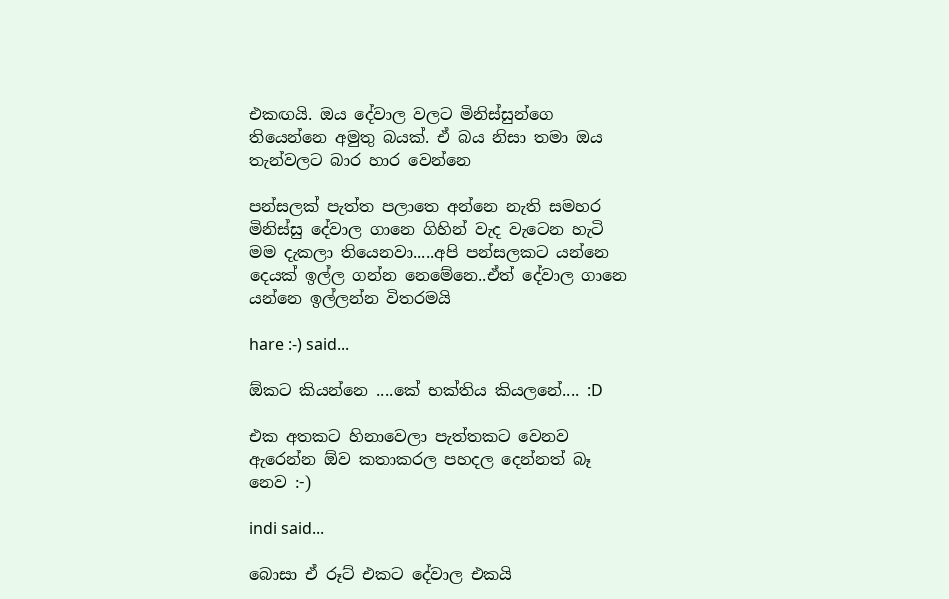එකඟයි. ඔය දේවාල වලට මිනිස්සුන්ගෙ තියෙන්නෙ අමුතු බයක්. ඒ බය නිසා තමා ඔය තැන්වලට බාර හාර වෙන්නෙ

පන්සලක් පැත්ත පලාතෙ අන්නෙ නැති සමහර මිනිස්සු දේවාල ගානෙ ගිහින් වැද වැටෙන හැටි මම දැකලා තියෙනවා.....අපි පන්සලකට යන්නෙ දෙයක් ඉල්ල ගන්න නෙමේනෙ..ඒත් දේවාල ගානෙ යන්නෙ ඉල්ලන්න විතරමයි

hare :-) said...

ඕකට කියන්නෙ ....කේ භක්තිය කියලනේ.... :D

එක අතකට හිනාවෙලා පැත්තකට වෙනව ඇරෙන්න ඕව කතාකරල පහදල දෙන්නත් බෑ නෙව :-)

indi said...

බොසා ඒ රූට් එකට දේවාල එකයි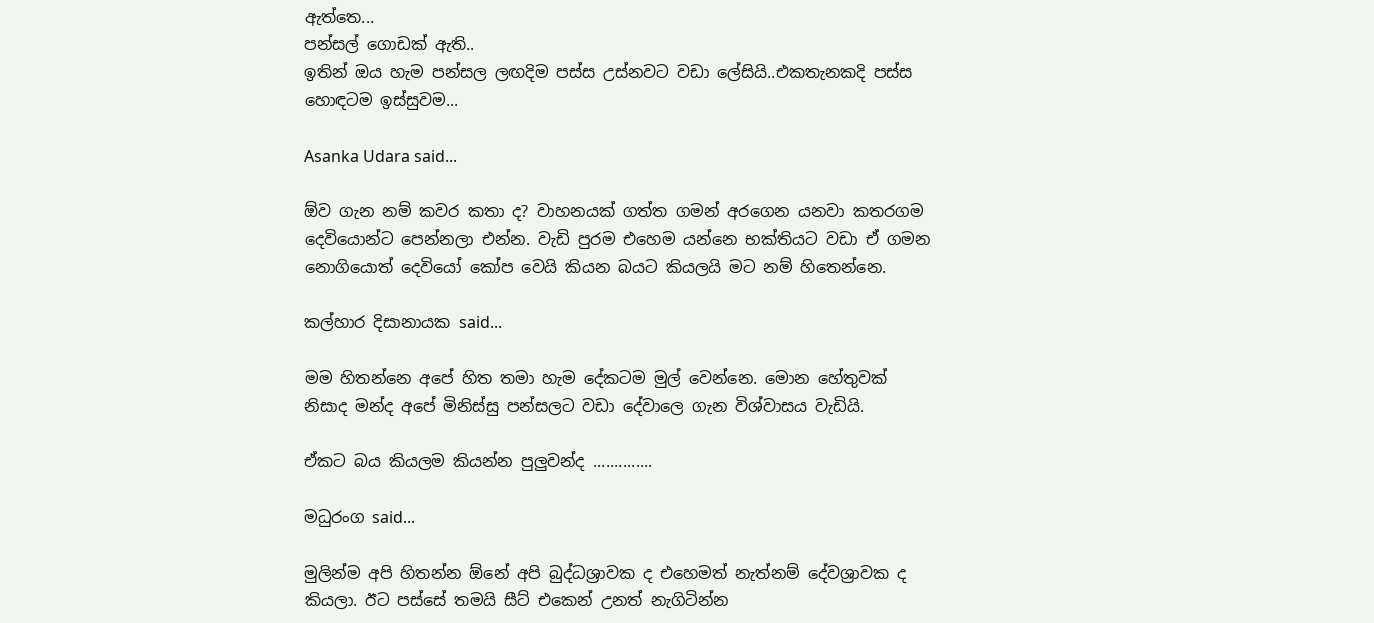ඇත්තෙ...
පන්සල් ගොඩක් ඇති..
ඉතින් ඔය හැම පන්සල ලඟදිම පස්ස උස්නවට වඩා ලේසියි..එකතැනකදි පස්ස හොඳටම ඉස්සුවම...

Asanka Udara said...

ඕව ගැන නම් කවර කතා ද? වාහනයක් ගත්ත ගමන් අරගෙන යනවා කතරගම දෙවියොන්ට පෙන්නලා එන්න. වැඩි පුරම එහෙම යන්නෙ භක්තියට වඩා ඒ ගමන නොගියොත් දෙවියෝ කෝප වෙයි කියන බයට කියලයි මට නම් හිතෙන්නෙ.

කල්හාර දිසානායක said...

මම හිතන්නෙ අපේ හිත තමා හැම දේකටම මුල් වෙන්නෙ. මොන හේතුවක් නිසාද මන්ද අපේ මිනිස්සු පන්සලට වඩා දේවාලෙ ගැන විශ්වාසය වැඩියි.

ඒකට බය කියලම කියන්න පුලුවන්ද ..............

මධුරංග said...

මුලින්ම අපි හිතන්න ඕනේ අපි බුද්ධශ්‍රාවක ද එහෙමත් නැත්නම් දේවශ්‍රාවක ද කියලා. ඊට පස්සේ තමයි සීට් එකෙන් උනත් නැගිටින්න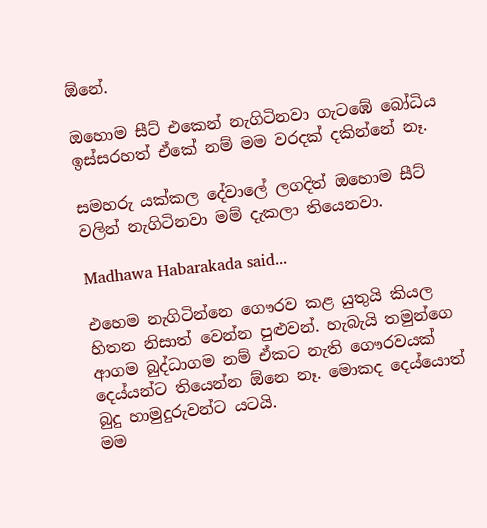ඕනේ.

ඔහොම සීට් එකෙන් නැගිටිනවා ගැටඹේ බෝධිය ඉස්සරහත් ඒකේ නම් මම වරදක් දකින්නේ නෑ.

සමහරු යක්කල දේවාලේ ලගදිත් ඔහොම සීට් වලින් නැගිටිනවා මම් දැකලා තියෙනවා.

Madhawa Habarakada said...

එහෙම නැගිටින්නෙ ගෞරව කළ යුතුයි කියල හිතන නිසාත් වෙන්න පුළුවන්. හැබැයි තමුන්ගෙ ආගම බුද්ධාගම නම් ඒකට නැති ගෞරවයක් දෙය්යන්ට තියෙන්න ඕනෙ නෑ. මොකද දෙය්යොත් බුදු හාමුදුරුවන්ට යටයි.
මම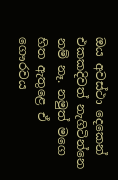ඔය අවස්ථා දෙකෙන් එකකදිවත් නැගිටින්නෙ නම් නෑ. නමුත් මගෙ හිත ඇතුළෙ ඒ ගෞරවය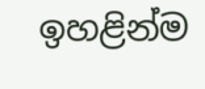ඉහළින්ම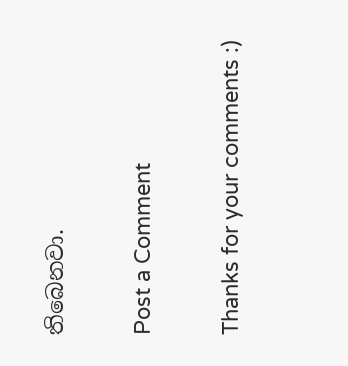තිබෙනවා.

Post a Comment

Thanks for your comments :)